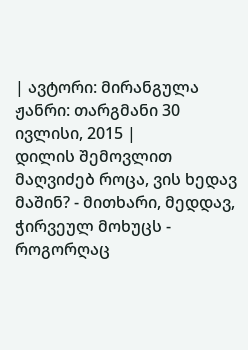| ავტორი: მირანგულა ჟანრი: თარგმანი 30 ივლისი, 2015 |
დილის შემოვლით მაღვიძებ როცა, ვის ხედავ მაშინ? - მითხარი, მედდავ, ჭირვეულ მოხუცს - როგორღაც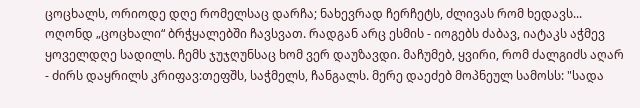ცოცხალს, ორიოდე დღე რომელსაც დარჩა; ნახევრად ჩერჩეტს, ძლივას რომ ხედავს... ოღონდ „ცოცხალი“ ბრჭყალებში ჩავსვათ. რადგან არც ესმის - იოგებს ძაბავ, იატაკს აჭმევ ყოველდღე სადილს. ჩემს ჯუჯღუნსაც ხომ ვერ დაუზავდი. მაჩუმებ, ყვირი, რომ ძალგიძს აღარ - ძირს დაყრილს კრიფავ:თეფშს, საჭმელს, ჩანგალს. მერე დაეძებ მოპნეულ სამოსს: "სადა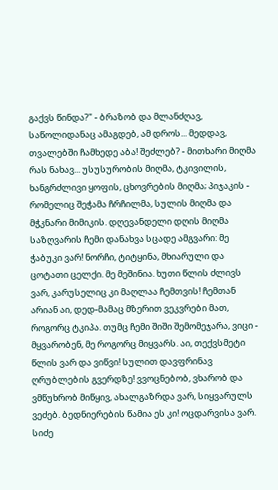გაქვს წინდა?" - ბრაზობ და მლანძღავ, საწოლიდანაც ამაგდებ, ამ დროს... მედდავ, თვალებში ჩამხედე აბა! შეძლებ? - მითხარი მიღმა რას ნახავ... უსუსურობის მიღმა, ტკივილის, ხანგრძლივი ყოფის, ცხოვრების მიღმა; პიჯაკის - რომელიც შეჭამა ჩრჩილმა, სულის მიღმა და მჭკნარი მიმიკის. დღევანდელი დღის მიღმა საზღვარის ჩემი დანახვა სცადე ამგვარი: მე ჭაბუკი ვარ! ნორჩი, ტიტყინა, მხიარული და ცოტათი ცელქი. მე მეშინია. ხუთი წლის ძლივს ვარ, კარუსელიც კი მაღლაა ჩემთვის! ჩემთან არიან აი, დედ-მამაც მზერით ვეკვრები მათ, როგორც ტკიპა. თუმც ჩემი შიში შემომეჯარა, ვიცი - მყვარობენ, მე როგორც მიყვარს. აი, თექვსმეტი წლის ვარ და ვიწვი! სულით დავფრინავ ღრუბლების გვერდზე! ვვოცნებობ, ვხარობ და ვმწუხრობ მიწყივ, ახალგაზრდა ვარ, სიყვარულს ვეძებ. ბედნიერების წამია ეს კი! ოცდარვისა ვარ. სიძე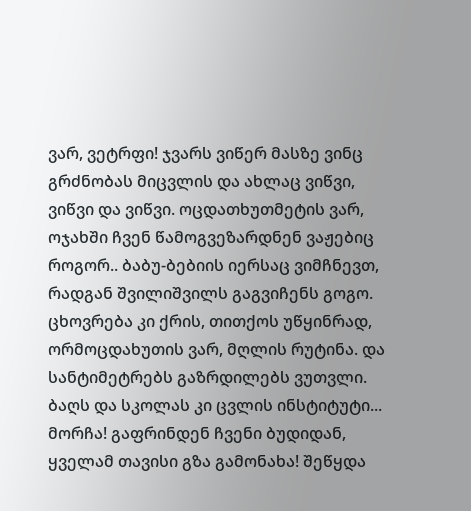ვარ, ვეტრფი! ჯვარს ვიწერ მასზე ვინც გრძნობას მიცვლის და ახლაც ვიწვი, ვიწვი და ვიწვი. ოცდათხუთმეტის ვარ, ოჯახში ჩვენ წამოგვეზარდნენ ვაჟებიც როგორ.. ბაბუ-ბებიის იერსაც ვიმჩნევთ, რადგან შვილიშვილს გაგვიჩენს გოგო. ცხოვრება კი ქრის, თითქოს უწყინრად, ორმოცდახუთის ვარ, მღლის რუტინა. და სანტიმეტრებს გაზრდილებს ვუთვლი. ბაღს და სკოლას კი ცვლის ინსტიტუტი... მორჩა! გაფრინდენ ჩვენი ბუდიდან, ყველამ თავისი გზა გამონახა! შეწყდა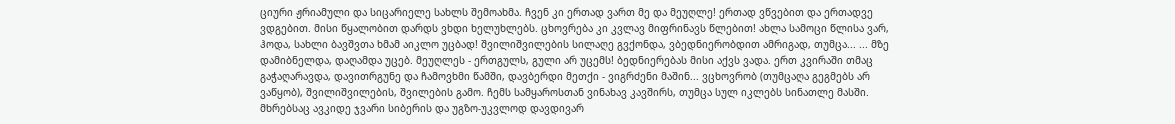ციური ჟრიამული და სიცარიელე სახლს შემოახმა. ჩვენ კი ერთად ვართ მე და მეუღლე! ერთად ვწვებით და ერთადვე ვდგებით. მისი წყალობით დარდს ვხდი ხელუხლებს. ცხოვრება კი კვლავ მიფრინავს წლებით! ახლა სამოცი წლისა ვარ, ჰოდა, სახლი ბავშვთა ხმამ აიკლო უცბად! შვილიშვილების სილაღე გვქონდა, ვბედნიერობდით ამრიგად, თუმცა... ... მზე დამიბნელდა, დაღამდა უცებ. მეუღლეს - ერთგულს, გული არ უცემს! ბედნიერებას მისი აქვს ვადა. ერთ კვირაში თმაც გაჭაღარავდა, დავითრგუნე და ჩამოვხმი წამში, დავბერდი მეთქი - ვიგრძენი მაშინ... ვცხოვრობ (თუმცაღა გეგმებს არ ვაწყობ), შვილიშვილების, შვილების გამო. ჩემს სამყაროსთან ვინახავ კავშირს, თუმცა სულ იკლებს სინათლე მასში. მხრებსაც ავკიდე ჯვარი სიბერის და უგზო-უკვლოდ დავდივარ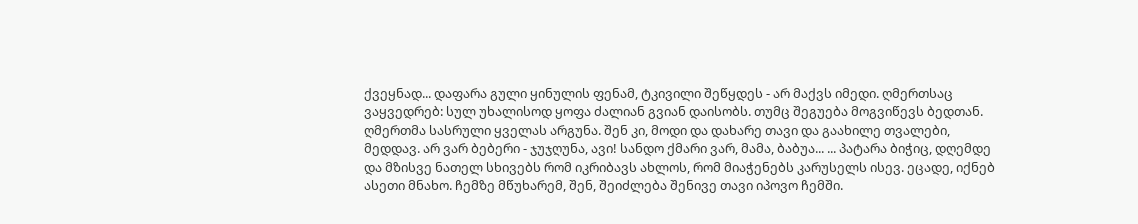ქვეყნად... დაფარა გული ყინულის ფენამ, ტკივილი შეწყდეს - არ მაქვს იმედი. ღმერთსაც ვაყვედრებ: სულ უხალისოდ ყოფა ძალიან გვიან დაისობს. თუმც შეგუება მოგვიწევს ბედთან. ღმერთმა სასრული ყველას არგუნა. შენ კი, მოდი და დახარე თავი და გაახილე თვალები, მედდავ. არ ვარ ბებერი - ჯუჯღუნა, ავი! სანდო ქმარი ვარ, მამა, ბაბუა... ... პატარა ბიჭიც, დღემდე და მზისვე ნათელ სხივებს რომ იკრიბავს ახლოს, რომ მიაჭენებს კარუსელს ისევ. ეცადე, იქნებ ასეთი მნახო. ჩემზე მწუხარემ, შენ, შეიძლება შენივე თავი იპოვო ჩემში.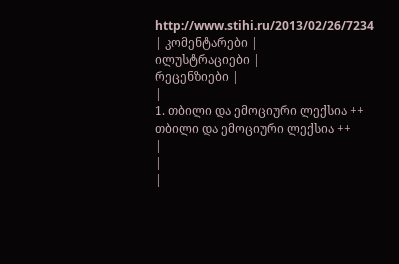http://www.stihi.ru/2013/02/26/7234
| კომენტარები |
ილუსტრაციები |
რეცენზიები |
|
1. თბილი და ემოციური ლექსია ++ თბილი და ემოციური ლექსია ++
|
|
|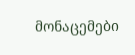მონაცემები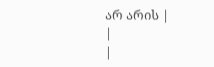არ არის |
|
|